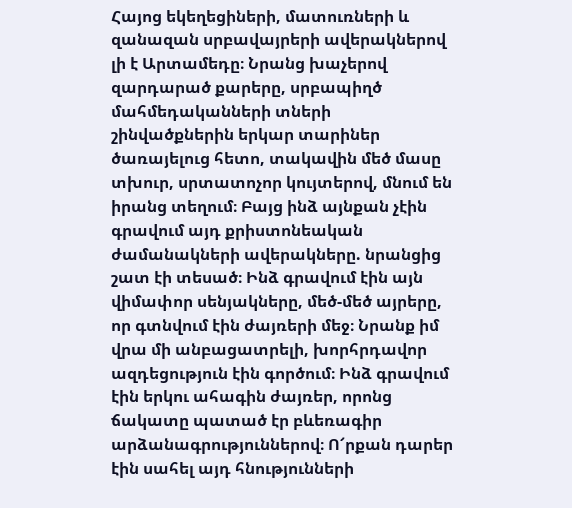Հայոց եկեղեցիների, մատուռների և զանազան սրբավայրերի ավերակներով լի է Արտամեդը։ Նրանց խաչերով զարդարած քարերը, սրբապիղծ մահմեդականների տների շինվածքներին երկար տարիներ ծառայելուց հետո, տակավին մեծ մասը տխուր, սրտատոչոր կույտերով, մնում են իրանց տեղում։ Բայց ինձ այնքան չէին գրավում այդ քրիստոնեական ժամանակների ավերակները. նրանցից շատ էի տեսած։ Ինձ գրավում էին այն վիմափոր սենյակները, մեծ-մեծ այրերը, որ գտնվում էին ժայռերի մեջ։ Նրանք իմ վրա մի անբացատրելի, խորհրդավոր ազդեցություն էին գործում։ Ինձ գրավում էին երկու ահագին ժայռեր, որոնց ճակատը պատած էր բևեռագիր արձանագրություններով։ Ո՜րքան դարեր էին սահել այդ հնությունների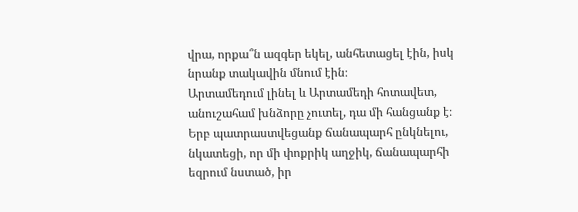վրա, որքա՞ն ազգեր եկել, անհետացել էին, իսկ նրանք տակավին մնում էին։
Արտամեդում լինել և Արտամեդի հոտավետ, անուշահամ խնձորը չուտել, դա մի հանցանք է։ Երբ պատրաստվեցանք ճանապարհ ընկնելու, նկատեցի, որ մի փոքրիկ աղջիկ, ճանապարհի եզրում նստած, իր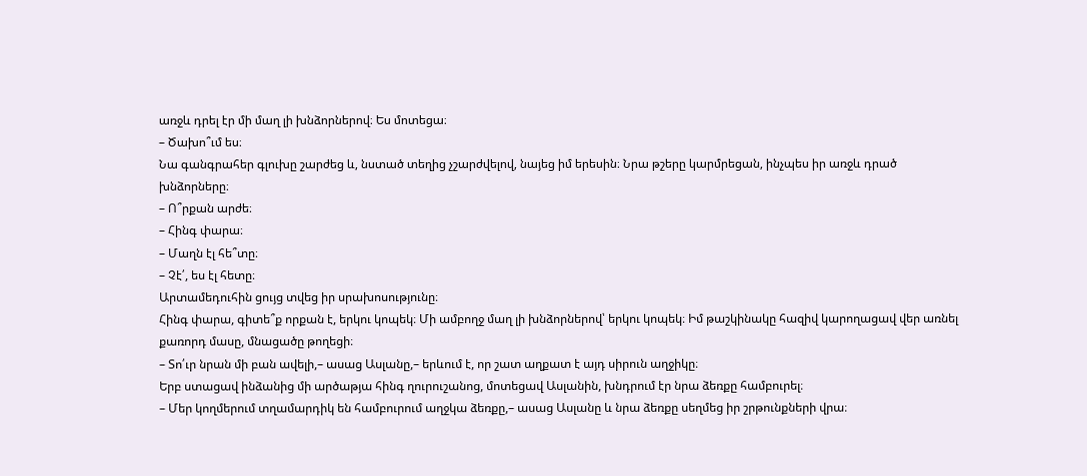առջև դրել էր մի մաղ լի խնձորներով։ Ես մոտեցա։
– Ծախո՞ւմ ես։
Նա գանգրահեր գլուխը շարժեց և, նստած տեղից չշարժվելով, նայեց իմ երեսին։ Նրա թշերը կարմրեցան, ինչպես իր առջև դրած խնձորները։
– Ո՞րքան արժե։
– Հինգ փարա։
– Մաղն էլ հե՞տը։
– Չէ՛, ես էլ հետը։
Արտամեդուհին ցույց տվեց իր սրախոսությունը։
Հինգ փարա, գիտե՞ք որքան է, երկու կոպեկ։ Մի ամբողջ մաղ լի խնձորներով՝ երկու կոպեկ։ Իմ թաշկինակը հազիվ կարողացավ վեր առնել քառորդ մասը, մնացածը թողեցի։
– Տո՛ւր նրան մի բան ավելի,– ասաց Ասլանը,– երևում է, որ շատ աղքատ է այդ սիրուն աղջիկը։
Երբ ստացավ ինձանից մի արծաթյա հինգ ղուրուշանոց, մոտեցավ Ասլանին, խնդրում էր նրա ձեռքը համբուրել։
– Մեր կողմերում տղամարդիկ են համբուրում աղջկա ձեռքը,– ասաց Ասլանը և նրա ձեռքը սեղմեց իր շրթունքների վրա։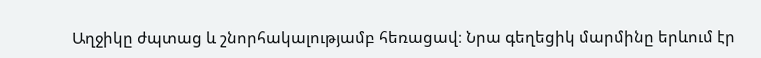Աղջիկը ժպտաց և շնորհակալությամբ հեռացավ։ Նրա գեղեցիկ մարմինը երևում էր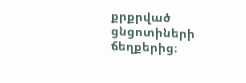քրքրված ցնցոտիների ճեղքերից։